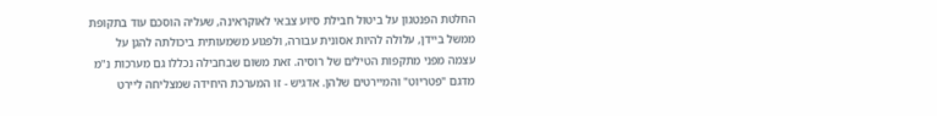החלטת הפנטגון על ביטול חבילת סיוע צבאי לאוקראינה, שעליה הוסכם עוד בתקופת ממשל ביידן, עלולה להיות אסונית עבורה, ולפגוע משמעותית ביכולתה להגן על עצמה מפני מתקפות הטילים של רוסיה. זאת משום שבחבילה נכללו גם מערכות נ"מ מדגם "פטריוט" והמיירטים שלהן. אדגיש - זו המערכת היחידה שמצליחה ליירט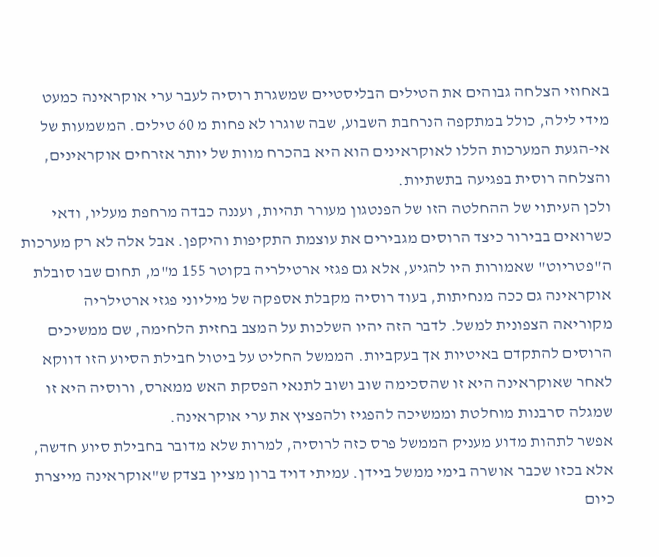באחוזי הצלחה גבוהים את הטילים הבליסטיים שמשגרת רוסיה לעבר ערי אוקראינה כמעט מידי לילה, כולל במתקפה הנרחבת השבוע, שבה שוגרו לא פחות מ 60 טילים. המשמעות של אי-הגעת המערכות הללו לאוקראינים הוא היא בהכרח מוות של יותר אזרחים אוקראינים, והצלחה רוסית בפגיעה בתשתיות.
ולכן העיתוי של ההחלטה הזו של הפנטגון מעורר תהיות, ועננה כבדה מרחפת מעליו, ודאי כשרואים בבירור כיצד הרוסים מגבירים את עוצמת התקיפות והיקפן. אבל אלה לא רק מערכות ה"פטריוט" שאמורות היו להגיע, אלא גם פגזי ארטילריה בקוטר 155 מ"מ, תחום שבו סובלת אוקראינה גם ככה מנחיתות, בעוד רוסיה מקבלת אספקה של מיליוני פגזי ארטילריה מקוריאה הצפונית למשל. לדבר הזה יהיו השלכות על המצב בחזית הלחימה, שם ממשיכים הרוסים להתקדם באיטיות אך בעקביות. הממשל החליט על ביטול חבילת הסיוע הזו דווקא לאחר שאוקראינה היא זו שהסכימה שוב ושוב לתנאי הפסקת האש ממארס, ורוסיה היא זו שמגלה סרבנות מוחלטת וממשיכה להפגיז ולהפציץ את ערי אוקראינה.
אפשר לתהות מדוע מעניק הממשל פרס כזה לרוסיה, למרות שלא מדובר בחבילת סיוע חדשה, אלא בכזו שכבר אושרה בימי ממשל ביידן. עמיתי דויד ברון מציין בצדק ש"אוקראינה מייצרת כיום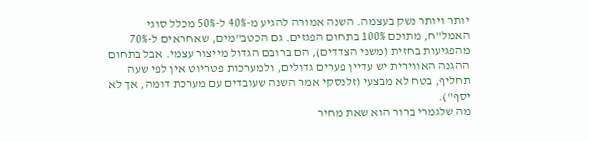יותר ויותר נשק בעצמה. השנה אמורה להגיע מ-40% ל-50% מכלל סוגי האמל"ח, מתוכם 100% בתחום הפגזים. גם הכטב"מים, שאחראים ל-70% מהפגיעות בחזית (משני הצדדים), הם ברובם הגדול מייצור עצמי. אבל בתחום ההגנה האווירית יש עדיין פערים גדולים, ולמערכות פטריוט אין לפי שעה תחליף, בטח לא מבצעי (זלנסקי אמר השנה שעובדים עם מערכת דומה, אך לא יסף").
מה שלגמרי ברור הוא שאת מחיר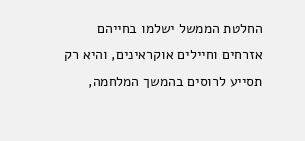החלטת הממשל ישלמו בחייהם אזרחים וחיילים אוקראינים, והיא רק תסייע לרוסים בהמשך המלחמה,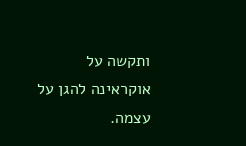ותקשה על אוקראינה להגן על עצמה.